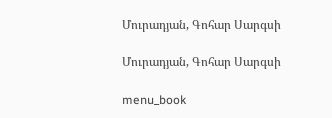Մուրադյան, Գոհար Սարգսի

Մուրադյան, Գոհար Սարգսի

menu_book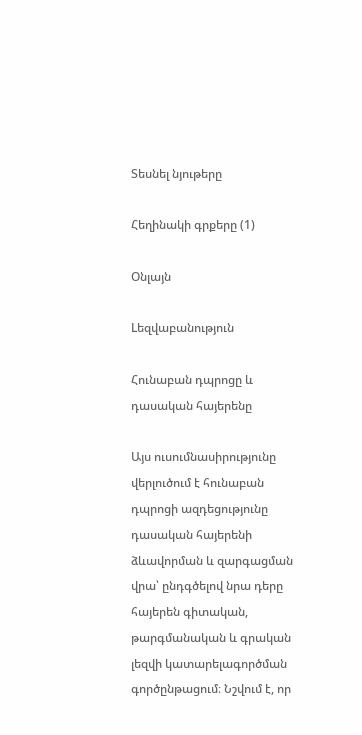Տեսնել նյութերը

Հեղինակի գրքերը (1)

Օնլայն

Lեզվաբանություն

Հունաբան դպրոցը և դասական հայերենը

Այս ուսումնասիրությունը վերլուծում է հունաբան դպրոցի ազդեցությունը դասական հայերենի ձևավորման և զարգացման վրա՝ ընդգծելով նրա դերը հայերեն գիտական, թարգմանական և գրական լեզվի կատարելագործման գործընթացում։ Նշվում է, որ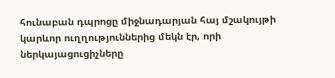հունաբան դպրոցը միջնադարյան հայ մշակույթի կարևոր ուղղություններից մեկն էր, որի ներկայացուցիչները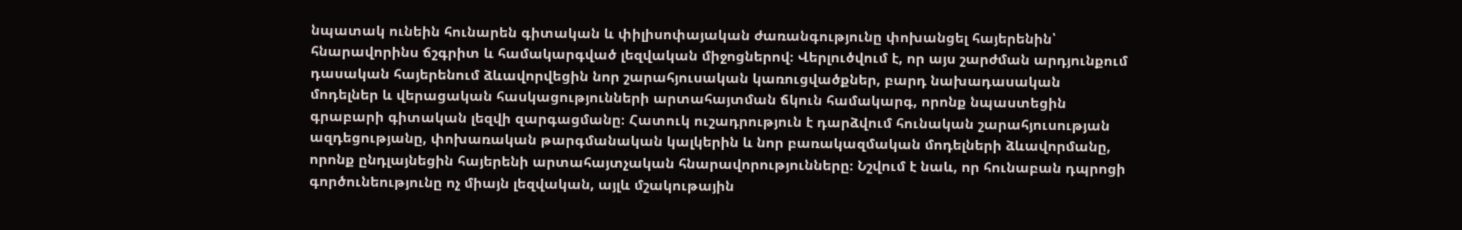նպատակ ունեին հունարեն գիտական և փիլիսոփայական ժառանգությունը փոխանցել հայերենին՝ հնարավորինս ճշգրիտ և համակարգված լեզվական միջոցներով։ Վերլուծվում է, որ այս շարժման արդյունքում դասական հայերենում ձևավորվեցին նոր շարահյուսական կառուցվածքներ, բարդ նախադասական մոդելներ և վերացական հասկացությունների արտահայտման ճկուն համակարգ, որոնք նպաստեցին գրաբարի գիտական լեզվի զարգացմանը։ Հատուկ ուշադրություն է դարձվում հունական շարահյուսության ազդեցությանը, փոխառական թարգմանական կալկերին և նոր բառակազմական մոդելների ձևավորմանը, որոնք ընդլայնեցին հայերենի արտահայտչական հնարավորությունները։ Նշվում է նաև, որ հունաբան դպրոցի գործունեությունը ոչ միայն լեզվական, այլև մշակութային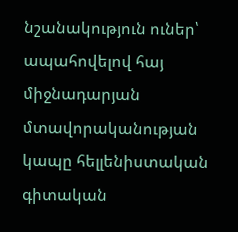նշանակություն ուներ՝ ապահովելով հայ միջնադարյան մտավորականության կապը հելլենիստական գիտական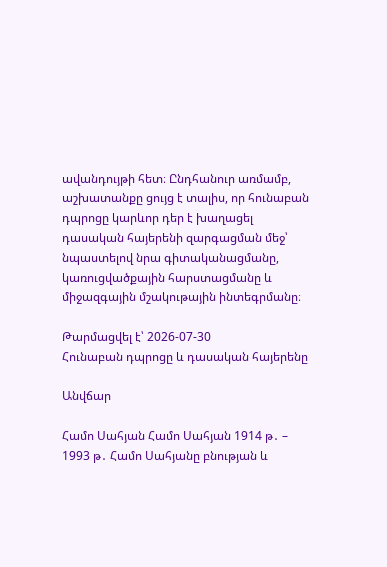ավանդույթի հետ։ Ընդհանուր առմամբ, աշխատանքը ցույց է տալիս, որ հունաբան դպրոցը կարևոր դեր է խաղացել դասական հայերենի զարգացման մեջ՝ նպաստելով նրա գիտականացմանը, կառուցվածքային հարստացմանը և միջազգային մշակութային ինտեգրմանը։

Թարմացվել է՝ 2026-07-30
Հունաբան դպրոցը և դասական հայերենը

Անվճար

Համո Սահյան Համո Սահյան 1914 թ․ – 1993 թ․ Համո Սահյանը բնության և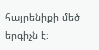հայրենիքի մեծ երգիչն է։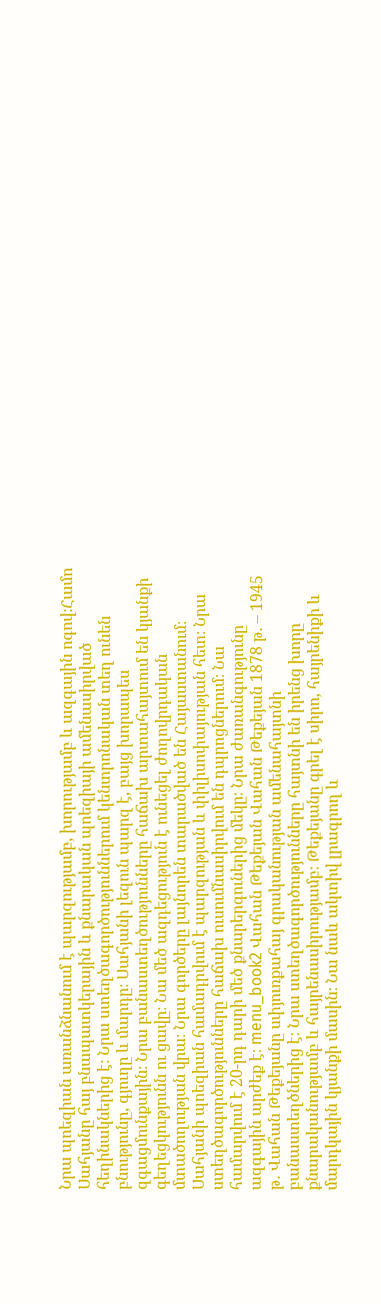Նրա պոեզիան առանձնանում է պարզությամբ, խորությամբ և ազգային ոգով։Համո Սահյանը հայ բնապատկերային և քնարական պոեզիայի ամենասիրված հեղինակներից է։ Նրա ստեղծագործություններում կենտրոնական տեղ ունեն բնությունը, գյուղը և մարդը։ Սահյանի լեզուն պարզ է, բայց խորապես զգացմունքային։ Նրա բանաստեղծությունները հաճախ արտահայտում են կյանքի գեղեցկությունն ու ցավը։ Նա մեծ ազդեցություն է ունեցել ժողովրդական մտածողության վրա։ Նրա գործերը լայնորեն տարածված են Հայաստանում։ Սահյանի պոեզիան համադրվում է պարզության և փիլիսոփայության հետ։ Նրա ստեղծագործությունները հաճախ ուսումնասիրվում են դպրոցներում։ Նա համարվում է 20-րդ դարի մեծ քնարերգուներից մեկը։ Նրա ժառանգությունը ազգային արժեք է։ menu_book2 Վահան Թեքեյան Վահան Թեքեյան 1878 թ․ – 1945 թ․ Վահան Թեքեյանը սփյուռքահայ գրականության ամենահայտնի բանաստեղծներից է։ Նրա ստեղծագործությունները հայտնի են իրենց խորը քնարականությամբ և հայրենասիրությամբ։ Թեքեյանը գրել է սիրո, հայրենիքի և մարդկային կյանքի մասին։ Նա նաև ակտիվ լրագրող և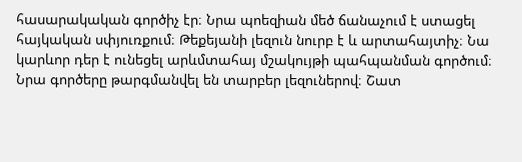հասարակական գործիչ էր։ Նրա պոեզիան մեծ ճանաչում է ստացել հայկական սփյուռքում։ Թեքեյանի լեզուն նուրբ է և արտահայտիչ։ Նա կարևոր դեր է ունեցել արևմտահայ մշակույթի պահպանման գործում։ Նրա գործերը թարգմանվել են տարբեր լեզուներով։ Շատ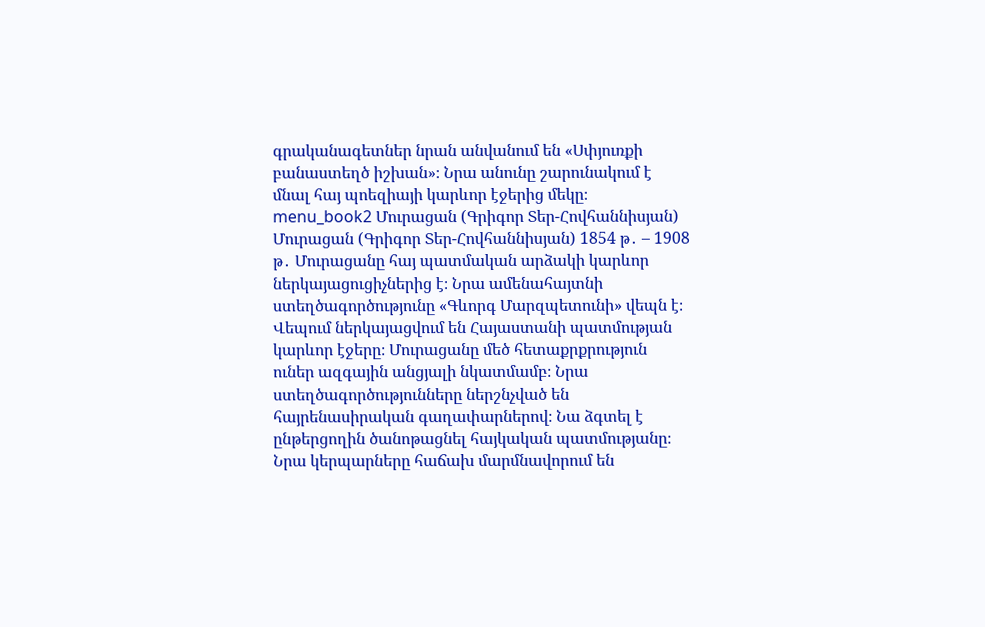գրականագետներ նրան անվանում են «Սփյուռքի բանաստեղծ իշխան»։ Նրա անունը շարունակում է մնալ հայ պոեզիայի կարևոր էջերից մեկը։ menu_book2 Մուրացան (Գրիգոր Տեր-Հովհաննիսյան) Մուրացան (Գրիգոր Տեր-Հովհաննիսյան) 1854 թ․ – 1908 թ․ Մուրացանը հայ պատմական արձակի կարևոր ներկայացուցիչներից է։ Նրա ամենահայտնի ստեղծագործությունը «Գևորգ Մարզպետունի» վեպն է։ Վեպում ներկայացվում են Հայաստանի պատմության կարևոր էջերը։ Մուրացանը մեծ հետաքրքրություն ուներ ազգային անցյալի նկատմամբ։ Նրա ստեղծագործությունները ներշնչված են հայրենասիրական գաղափարներով։ Նա ձգտել է ընթերցողին ծանոթացնել հայկական պատմությանը։ Նրա կերպարները հաճախ մարմնավորում են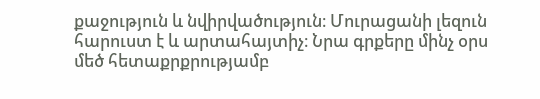քաջություն և նվիրվածություն։ Մուրացանի լեզուն հարուստ է և արտահայտիչ։ Նրա գրքերը մինչ օրս մեծ հետաքրքրությամբ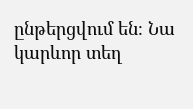ընթերցվում են։ Նա կարևոր տեղ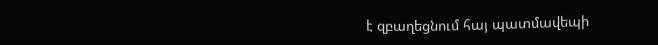է զբաղեցնում հայ պատմավեպի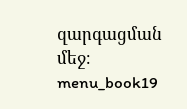զարգացման մեջ։ menu_book19